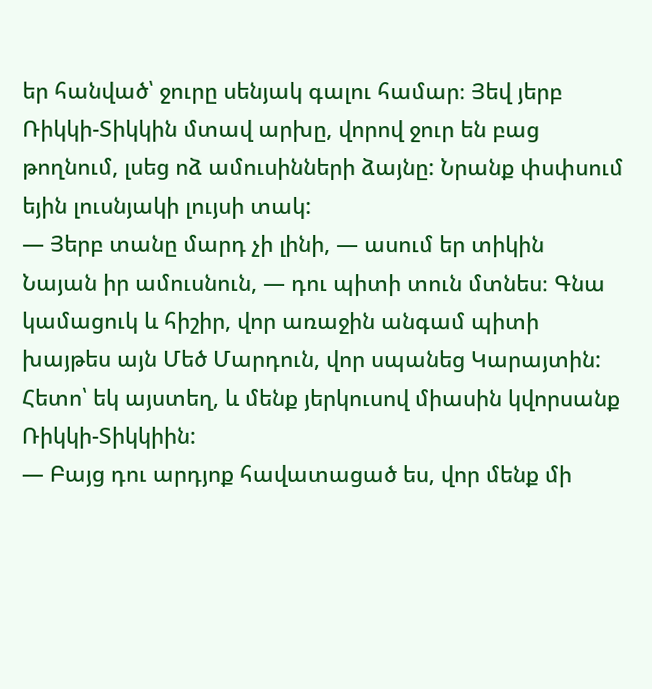եր հանված՝ ջուրը սենյակ գալու համար։ Յեվ յերբ Ռիկկի-Տիկկին մտավ արխը, վորով ջուր են բաց թողնում, լսեց ոձ ամուսինների ձայնը: Նրանք փսփսում եյին լուսնյակի լույսի տակ:
— Յերբ տանը մարդ չի լինի, — ասում եր տիկին Նայան իր ամուսնուն, — դու պիտի տուն մտնես։ Գնա կամացուկ և հիշիր, վոր առաջին անգամ պիտի խայթես այն Մեծ Մարդուն, վոր սպանեց Կարայտին: Հետո՝ եկ այստեղ, և մենք յերկուսով միասին կվորսանք Ռիկկի-Տիկկիին:
— Բայց դու արդյոք հավատացած ես, վոր մենք մի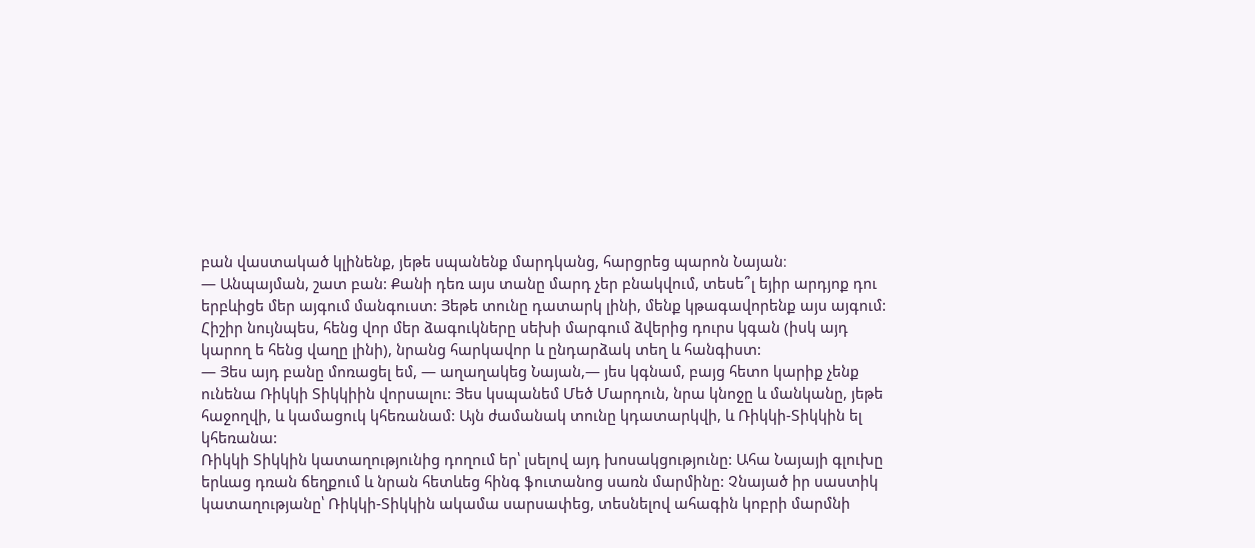բան վաստակած կլինենք, յեթե սպանենք մարդկանց, հարցրեց պարոն Նայան։
— Անպայման, շատ բան: Քանի դեռ այս տանը մարդ չեր բնակվում, տեսե՞լ եյիր արդյոք դու երբևիցե մեր այգում մանգուստ: Յեթե տունը դատարկ լինի, մենք կթագավորենք այս այգում: Հիշիր նույնպես, հենց վոր մեր ձագուկները սեխի մարգում ձվերից դուրս կգան (իսկ այդ կարող ե հենց վաղը լինի), նրանց հարկավոր և ընդարձակ տեղ և հանգիստ:
— Յես այդ բանը մոռացել եմ, — աղաղակեց Նայան,— յես կգնամ, բայց հետո կարիք չենք ունենա Ռիկկի Տիկկիին վորսալու: Յես կսպանեմ Մեծ Մարդուն, նրա կնոջը և մանկանը, յեթե հաջողվի, և կամացուկ կհեռանամ: Այն ժամանակ տունը կդատարկվի, և Ռիկկի-Տիկկին ել կհեռանա:
Ռիկկի Տիկկին կատաղությունից դողում եր՝ լսելով այդ խոսակցությունը: Ահա Նայայի գլուխը երևաց դռան ճեղքում և նրան հետևեց հինգ ֆուտանոց սառն մարմինը: Չնայած իր սաստիկ կատաղությանը՝ Ռիկկի-Տիկկին ակամա սարսափեց, տեսնելով ահագին կոբրի մարմնի